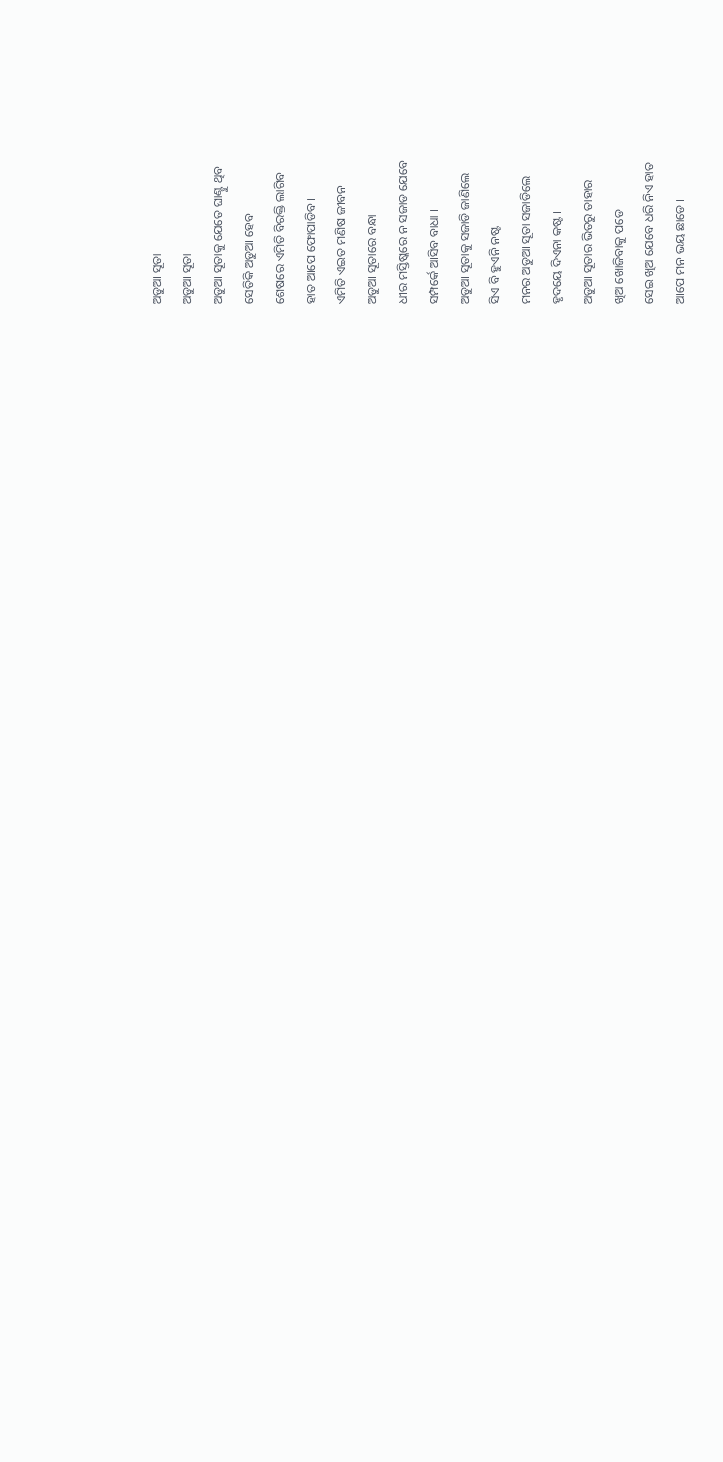ଅଡୁଆ ସୂତା
ଅଡୁଆ ସୂତା
ଅଡୁଆ ସୂତାକୁ ଯେତେ ଘାଣ୍ଟୁ ଥିବ
ସେତିକି ଅଡୁଆ ହେବ
ଶେଷରେ ଏମିତି ବିରକ୍ତି ଲାଗିବ
ହାତ ଆପେ ଫୋପାଡିବ ।
ଏମିତି ଏଇତ ମଣିଷ ଜୀବନ
ଅଡୁଆ ସୂତାରେ ବନ୍ଧା
ଧୀର ମସ୍ତିଷ୍କରେ ନ ସଜାଡ ଯେବେ
ସମ୍ପର୍କେ ଆସିବ ବାଧା ।
ଅଡୁଆ ସୂତାକୁ ସଜାଡି ଜାଣିଲେ
ସିଏ ବି ହୁଏନି ନଷ୍ଟ
ମନର ଅଡୁଆ ସୂତା ସଜାଡିଲେ
ହୃଦୟେ ଦିଏନା କଷ୍ଟ ।
ଅଡୁଆ ସୂତାର ଭିତରୁ ତାହାର
ଖିଅ ଖୋଜିବାକୁ ପଡେ
ସେଇ ଖିଅ ଯେବେ ଧରି ନିଏ ହାତ
ଆପେ ମନ ଭୟ ଛାଡେ ।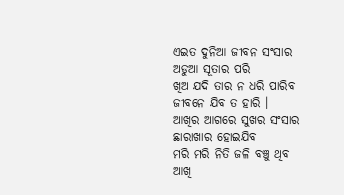ଏଇତ ଦୁନିଆ ଜୀବନ ସଂସାର
ଅଡୁଆ ସୂତାର ପରି
ଖିଅ ଯଦି ତାର ନ ଧରି ପାରିବ
ଜୀବନେ ଯିବ ତ ହାରି ।
ଆଖିର ଆଗରେ ସୁଖର ସଂସାର
ଛାରାଖାର ହୋଇଯିବ
ମରି ମରି ନିତି ଜଳି ବଞ୍ଚୁ ଥିବ
ଆଖି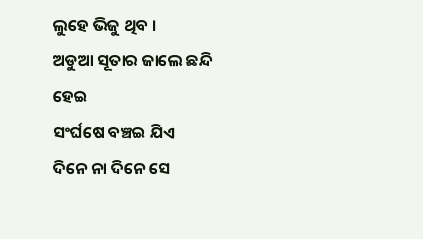ଲୁହେ ଭିଜୁ ଥିବ ।
ଅଡୁଆ ସୂତାର ଜାଲେ ଛନ୍ଦି ହେଇ
ସଂର୍ଘଷେ ବଞ୍ଚଇ ଯିଏ
ଦିନେ ନା ଦିନେ ସେ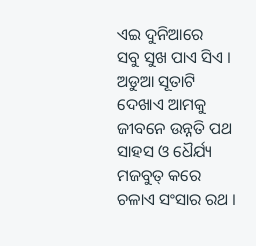ଏଇ ଦୁନିଆରେ
ସବୁ ସୁଖ ପାଏ ସିଏ ।
ଅଡୁଆ ସୂତାଟି ଦେଖାଏ ଆମକୁ
ଜୀବନେ ଉନ୍ନତି ପଥ
ସାହସ ଓ ଧୈର୍ଯ୍ୟ ମଜବୁତ୍ କରେ
ଚଳାଏ ସଂସାର ରଥ ।